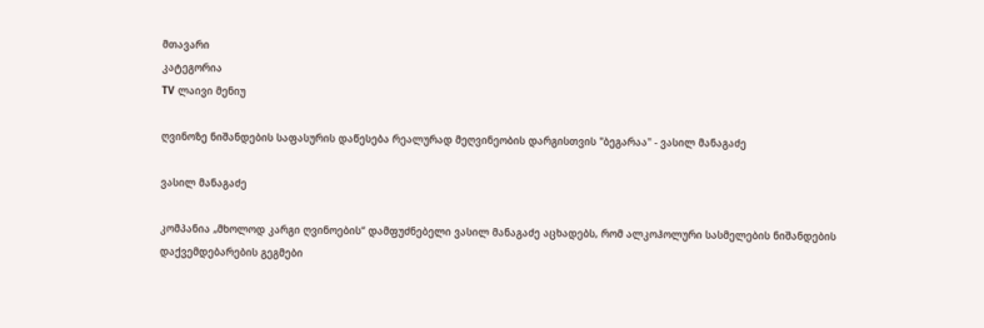მთავარი
კატეგორია
TV ლაივი მენიუ

ღვინოზე ნიშანდების საფასურის დაწესება რეალურად მეღვინეობის დარგისთვის "ბეგარაა" - ვასილ მანაგაძე

ვასილ მანაგაძე

კომპანია „მხოლოდ კარგი ღვინოების“ დამფუძნებელი ვასილ მანაგაძე აცხადებს, რომ ალკოჰოლური სასმელების ნიშანდების დაქვემდებარების გეგმები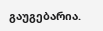გაუგებარია.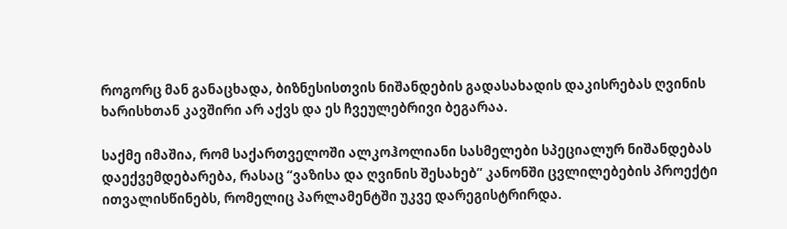როგორც მან განაცხადა, ბიზნესისთვის ნიშანდების გადასახადის დაკისრებას ღვინის ხარისხთან კავშირი არ აქვს და ეს ჩვეულებრივი ბეგარაა.

საქმე იმაშია, რომ საქართველოში ალკოჰოლიანი სასმელები სპეციალურ ნიშანდებას დაექვემდებარება, რასაც “ვაზისა და ღვინის შესახებ” კანონში ცვლილებების პროექტი ითვალისწინებს, რომელიც პარლამენტში უკვე დარეგისტრირდა.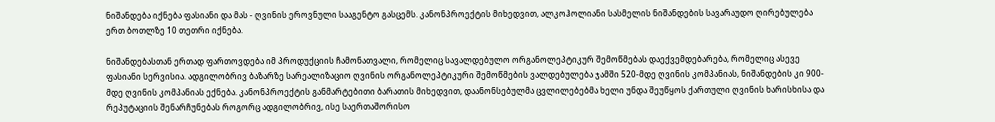ნიშანდება იქნება ფასიანი და მას - ღვინის ეროვნული სააგენტო გასცემს. კანონპროექტის მიხედვით, ალკოჰოლიანი სასმელის ნიშანდების სავარაუდო ღირებულება ერთ ბოთლზე 10 თეთრი იქნება.

ნიშანდებასთან ერთად ფართოვდება იმ პროდუქციის ჩამონათვალი, რომელიც სავალდებულო ორგანოლეპტიკურ შემოწმებას დაექვემდებარება, რომელიც ასევე ფასიანი სერვისია. ადგილობრივ ბაზარზე სარეალიზაციო ღვინის ორგანოლეპტიკური შემოწმების ვალდებულება ჯამში 520-მდე ღვინის კომპანიას, ნიშანდების კი 900-მდე ღვინის კომპანიას ექნება. კანონპროექტის განმარტებითი ბარათის მიხედვით, დაანონსებულმა ცვლილებებმა ხელი უნდა შეუწყოს ქართული ღვინის ხარისხისა და რეპუტაციის შენარჩუნებას როგორც ადგილობრივ, ისე საერთაშორისო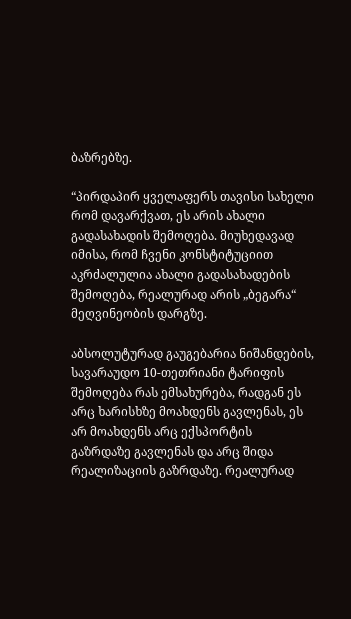ბაზრებზე.

“პირდაპირ ყველაფერს თავისი სახელი რომ დავარქვათ, ეს არის ახალი გადასახადის შემოღება. მიუხედავად იმისა, რომ ჩვენი კონსტიტუციით აკრძალულია ახალი გადასახადების შემოღება, რეალურად არის „ბეგარა“ მეღვინეობის დარგზე.

აბსოლუტურად გაუგებარია ნიშანდების, სავარაუდო 10-თეთრიანი ტარიფის შემოღება რას ემსახურება, რადგან ეს არც ხარისხზე მოახდენს გავლენას, ეს არ მოახდენს არც ექსპორტის გაზრდაზე გავლენას და არც შიდა რეალიზაციის გაზრდაზე. რეალურად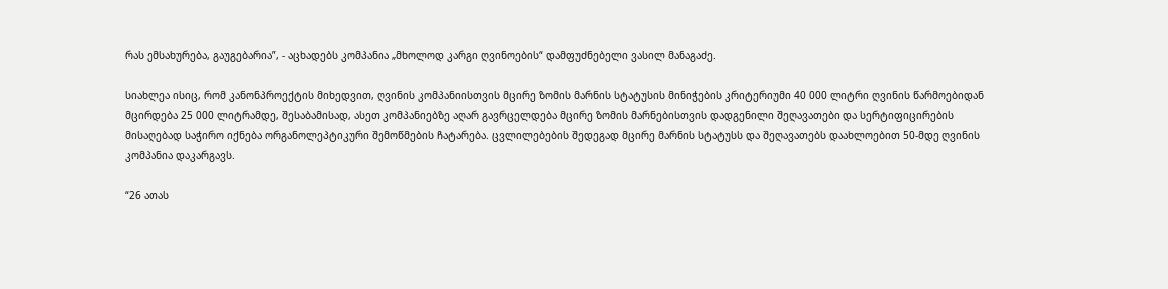რას ემსახურება, გაუგებარია”, - აცხადებს კომპანია „მხოლოდ კარგი ღვინოების“ დამფუძნებელი ვასილ მანაგაძე.

სიახლეა ისიც, რომ კანონპროექტის მიხედვით, ღვინის კომპანიისთვის მცირე ზომის მარნის სტატუსის მინიჭების კრიტერიუმი 40 000 ლიტრი ღვინის წარმოებიდან მცირდება 25 000 ლიტრამდე, შესაბამისად, ასეთ კომპანიებზე აღარ გავრცელდება მცირე ზომის მარნებისთვის დადგენილი შეღავათები და სერტიფიცირების მისაღებად საჭირო იქნება ორგანოლეპტიკური შემოწმების ჩატარება. ცვლილებების შედეგად მცირე მარნის სტატუსს და შეღავათებს დაახლოებით 50-მდე ღვინის კომპანია დაკარგავს.

“26 ათას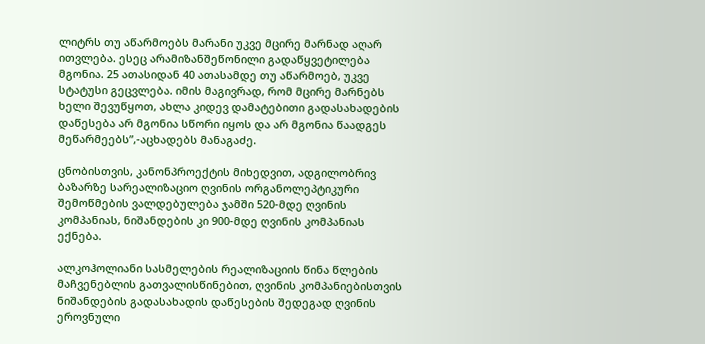ლიტრს თუ აწარმოებს მარანი უკვე მცირე მარნად აღარ ითვლება. ესეც არამიზანშეწონილი გადაწყვეტილება მგონია. 25 ათასიდან 40 ათასამდე თუ აწარმოებ, უკვე სტატუსი გეცვლება. იმის მაგივრად, რომ მცირე მარნებს ხელი შევუწყოთ, ახლა კიდევ დამატებითი გადასახადების დაწესება არ მგონია სწორი იყოს და არ მგონია წაადგეს მეწარმეებს”,-აცხადებს მანაგაძე.

ცნობისთვის, კანონპროექტის მიხედვით, ადგილობრივ ბაზარზე სარეალიზაციო ღვინის ორგანოლეპტიკური შემოწმების ვალდებულება ჯამში 520-მდე ღვინის კომპანიას, ნიშანდების კი 900-მდე ღვინის კომპანიას ექნება.

ალკოჰოლიანი სასმელების რეალიზაციის წინა წლების მაჩვენებლის გათვალისწინებით, ღვინის კომპანიებისთვის ნიშანდების გადასახადის დაწესების შედეგად ღვინის ეროვნული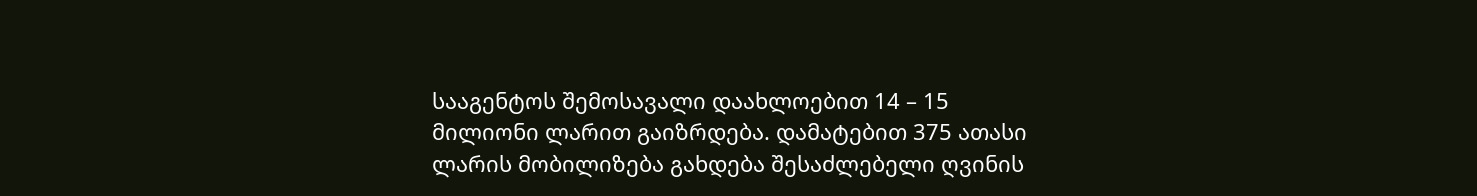სააგენტოს შემოსავალი დაახლოებით 14 – 15 მილიონი ლარით გაიზრდება. დამატებით 375 ათასი ლარის მობილიზება გახდება შესაძლებელი ღვინის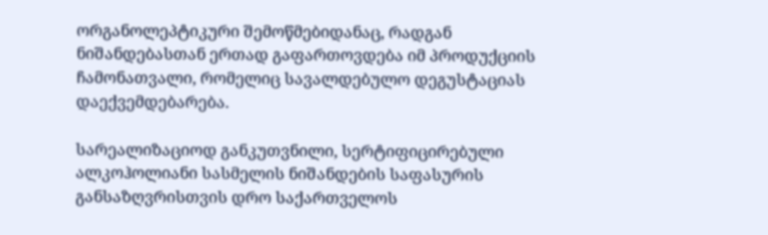ორგანოლეპტიკური შემოწმებიდანაც, რადგან ნიშანდებასთან ერთად გაფართოვდება იმ პროდუქციის ჩამონათვალი, რომელიც სავალდებულო დეგუსტაციას დაექვემდებარება.

სარეალიზაციოდ განკუთვნილი, სერტიფიცირებული ალკოჰოლიანი სასმელის ნიშანდების საფასურის განსაზღვრისთვის დრო საქართველოს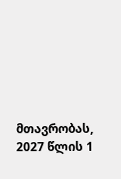მთავრობას, 2027 წლის 1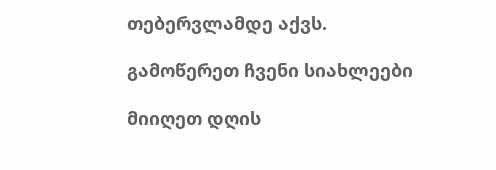თებერვლამდე აქვს.

გამოწერეთ ჩვენი სიახლეები

მიიღეთ დღის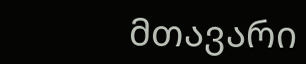მთავარი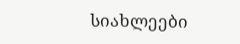სიახლეები